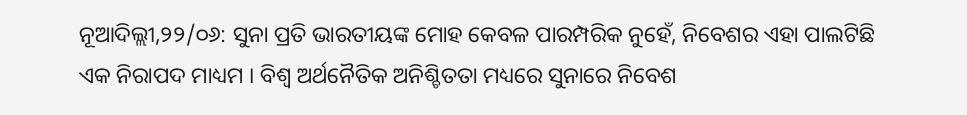ନୂଆଦିଲ୍ଲୀ,୨୨/୦୬: ସୁନା ପ୍ରତି ଭାରତୀୟଙ୍କ ମୋହ କେବଳ ପାରମ୍ପରିକ ନୁହେଁ, ନିବେଶର ଏହା ପାଲଟିଛି ଏକ ନିରାପଦ ମାଧ୍ୟମ । ବିଶ୍ୱ ଅର୍ଥନୈତିକ ଅନିଶ୍ଚିତତା ମଧ୍ୟରେ ସୁନାରେ ନିବେଶ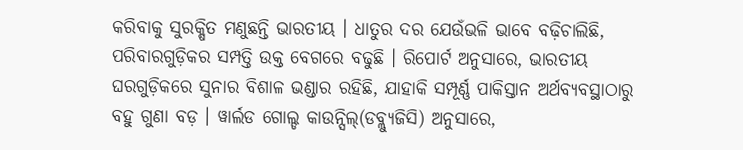କରିବାକୁ ସୁରକ୍ଷିତ ମଣୁଛନ୍ତି ଭାରତୀୟ । ଧାତୁର ଦର ଯେଉଁଭଳି ଭାବେ ବଢ଼ିଚାଲିଛି, ପରିବାରଗୁଡ଼ିକର ସମ୍ପତ୍ତି ଉକ୍ତ ବେଗରେ ବଢୁଛି । ରିପୋର୍ଟ ଅନୁସାରେ, ଭାରତୀୟ ଘରଗୁଡ଼ିକରେ ସୁନାର ବିଶାଳ ଭଣ୍ଡାର ରହିଛି, ଯାହାକି ସମ୍ପୂର୍ଣ୍ଣ ପାକିସ୍ତାନ ଅର୍ଥବ୍ୟବସ୍ଥାଠାରୁ ବହୁ ଗୁଣା ବଡ଼ । ୱାର୍ଲଡ ଗୋଲ୍ଡ କାଉନ୍ସିଲ୍(ଡବ୍ଲ୍ୟୁଜିସି) ଅନୁସାରେ,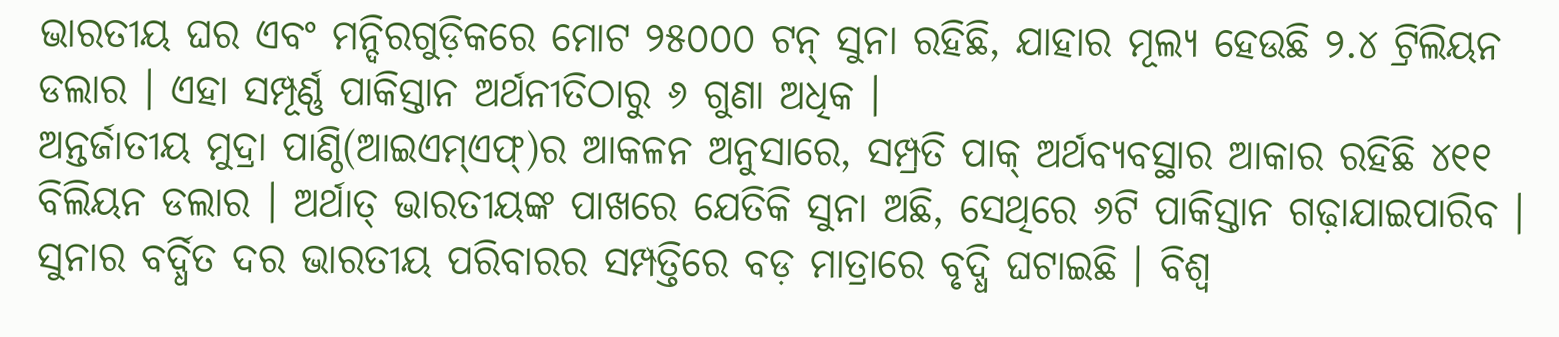ଭାରତୀୟ ଘର ଏବଂ ମନ୍ଦିରଗୁଡ଼ିକରେ ମୋଟ ୨୫୦୦୦ ଟନ୍ ସୁନା ରହିଛି, ଯାହାର ମୂଲ୍ୟ ହେଉଛି ୨.୪ ଟ୍ରିଲିୟନ ଡଲାର । ଏହା ସମ୍ପୂର୍ଣ୍ଣ ପାକିସ୍ତାନ ଅର୍ଥନୀତିଠାରୁ ୬ ଗୁଣା ଅଧିକ ।
ଅନ୍ତର୍ଜାତୀୟ ମୁଦ୍ରା ପାଣ୍ଠି(ଆଇଏମ୍ଏଫ୍)ର ଆକଳନ ଅନୁସାରେ, ସମ୍ପ୍ରତି ପାକ୍ ଅର୍ଥବ୍ୟବସ୍ଥାର ଆକାର ରହିଛି ୪୧୧ ବିଲିୟନ ଡଲାର । ଅର୍ଥାତ୍ ଭାରତୀୟଙ୍କ ପାଖରେ ଯେତିକି ସୁନା ଅଛି, ସେଥିରେ ୬ଟି ପାକିସ୍ତାନ ଗଢ଼ାଯାଇପାରିବ । ସୁନାର ବର୍ଦ୍ଧିତ ଦର ଭାରତୀୟ ପରିବାରର ସମ୍ପତ୍ତିରେ ବଡ଼ ମାତ୍ରାରେ ବୃଦ୍ଧି ଘଟାଇଛି । ବିଶ୍ୱ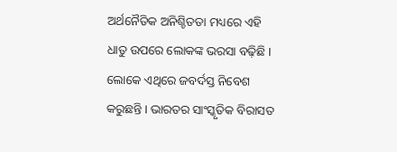ଅର୍ଥନୈତିକ ଅନିଶ୍ଚିତତା ମଧ୍ୟରେ ଏହି ଧାତୁ ଉପରେ ଲୋକଙ୍କ ଭରସା ବଢ଼ିଛି । ଲୋକେ ଏଥିରେ ଜବର୍ଦସ୍ତ ନିବେଶ କରୁଛନ୍ତି । ଭାରତର ସାଂସ୍କୃତିକ ବିରାସତ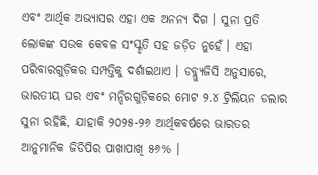ଏବଂ ଆର୍ଥିକ ଅଭ୍ୟାସର ଏହା ଏକ ଅନନ୍ୟ ଦିଗ । ସୁନା ପ୍ରତି ଲୋକଙ୍କ ସଉକ କେବଳ ସଂସ୍କୃତି ସହ ଜଡ଼ିତ ନୁହେଁ । ଏହା ପରିବାରଗୁଡ଼ିକର ସମ୍ପତ୍ତିକୁ ଦର୍ଶାଇଥାଏ । ଡବ୍ଲ୍ୟୁଜିସି ଅନୁସାରେ, ଭାରତୀୟ ଘର ଏବଂ ମନ୍ଦିରଗୁଡ଼ିକରେ ମୋଟ ୨.୪ ଟ୍ରିଲିୟନ ଡଲାର ସୁନା ରହିଛି, ଯାହାକି ୨୦୨୫-୨୬ ଆର୍ଥିକବର୍ଷରେ ଭାରତର ଆନୁମାନିକ ଜିଡିପିର ପାଖାପାଖି ୫୬% ।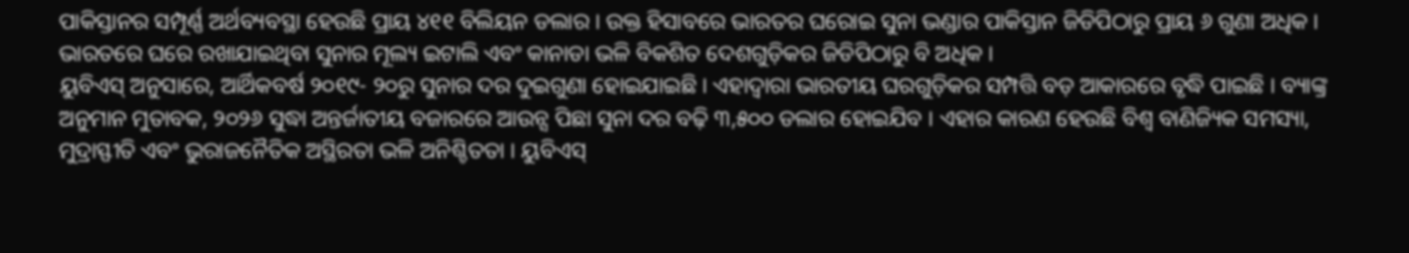ପାକିସ୍ତାନର ସମ୍ପୂର୍ଣ୍ଣ ଅର୍ଥବ୍ୟବସ୍ଥା ହେଉଛି ପ୍ରାୟ ୪୧୧ ବିଲିୟନ ଡଲାର । ଉକ୍ତ ହିସାବରେ ଭାରତର ଘରୋଇ ସୁନା ଭଣ୍ଡାର ପାକିସ୍ତାନ ଜିଡିପିଠାରୁ ପ୍ରାୟ ୬ ଗୁଣା ଅଧିକ । ଭାରତରେ ଘରେ ରଖାଯାଇଥିବା ସୁନାର ମୂଲ୍ୟ ଇଟାଲି ଏବଂ କାନାଡା ଭଳି ବିକଶିତ ଦେଶଗୁଡ଼ିକର ଜିଡିପିଠାରୁ ବି ଅଧିକ ।
ୟୁବିଏସ୍ ଅନୁସାରେ, ଆର୍ଥିକବର୍ଷ ୨୦୧୯- ୨୦ରୁ ସୁନାର ଦର ଦୁଇଗୁଣା ହୋଇଯାଇଛି । ଏହାଦ୍ୱାରା ଭାରତୀୟ ଘରଗୁଡ଼ିକର ସମ୍ପତ୍ତି ବଡ଼ ଆକାରରେ ବୃଦ୍ଧି ପାଇଛି । ବ୍ୟାଙ୍କ୍ର ଅନୁମାନ ମୁତାବକ, ୨୦୨୬ ସୁଦ୍ଧା ଅନ୍ତର୍ଜାତୀୟ ବଜାରରେ ଆଉନ୍ସ ପିଛା ସୁନା ଦର ବଢ଼ି ୩,୫୦୦ ଡଲାର ହୋଇଯିବ । ଏହାର କାରଣ ହେଉଛି ବିଶ୍ୱ ବାଣିଜ୍ୟିକ ସମସ୍ୟା, ମୁଦ୍ରାସ୍ଫୀତି ଏବଂ ଭୁରାଜନୈତିକ ଅସ୍ଥିରତା ଭଳି ଅନିଶ୍ଚିତତା । ୟୁବିଏସ୍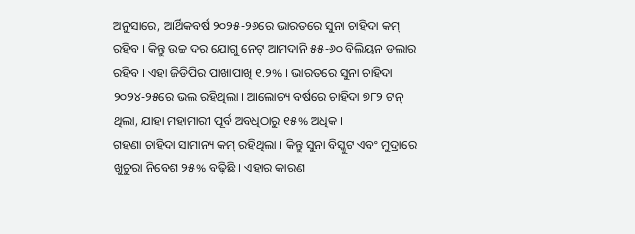ଅନୁସାରେ, ଆର୍ଥିକବର୍ଷ ୨୦୨୫-୨୬ରେ ଭାରତରେ ସୁନା ଚାହିଦା କମ୍ ରହିବ । କିନ୍ତୁ ଉଚ୍ଚ ଦର ଯୋଗୁ ନେଟ୍ ଆମଦାନି ୫୫-୬୦ ବିଲିୟନ ଡଲାର ରହିବ । ଏହା ଜିଡିପିର ପାଖାପାଖି ୧.୨% । ଭାରତରେ ସୁନା ଚାହିଦା ୨୦୨୪-୨୫ରେ ଭଲ ରହିଥିଲା । ଆଲୋଚ୍ୟ ବର୍ଷରେ ଚାହିଦା ୭୮୨ ଟନ୍ ଥିଲା, ଯାହା ମହାମାରୀ ପୂର୍ବ ଅବଧିଠାରୁ ୧୫% ଅଧିକ ।
ଗହଣା ଚାହିଦା ସାମାନ୍ୟ କମ୍ ରହିଥିଲା । କିନ୍ତୁ ସୁନା ବିସ୍କୁଟ ଏବଂ ମୁଦ୍ରାରେ ଖୁଚୁରା ନିବେଶ ୨୫% ବଢ଼ିଛି । ଏହାର କାରଣ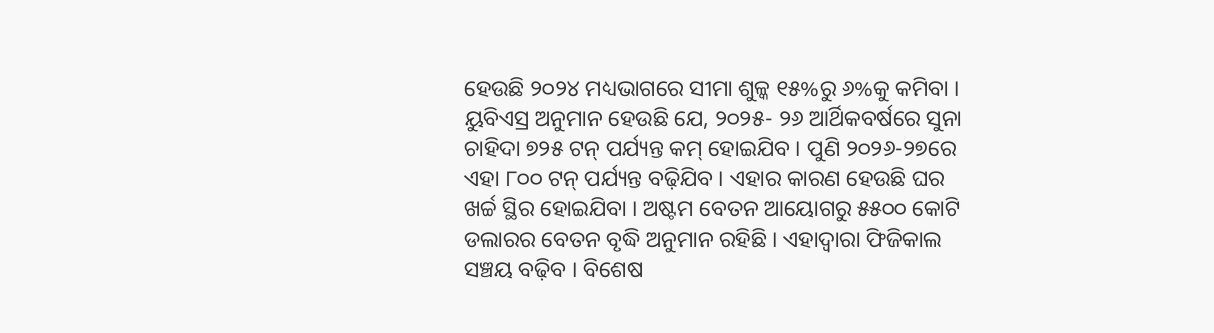ହେଉଛି ୨୦୨୪ ମଧ୍ୟଭାଗରେ ସୀମା ଶୁଳ୍କ ୧୫%ରୁ ୬%କୁ କମିବା । ୟୁବିଏସ୍ର ଅନୁମାନ ହେଉଛି ଯେ, ୨୦୨୫- ୨୬ ଆର୍ଥିକବର୍ଷରେ ସୁନା ଚାହିଦା ୭୨୫ ଟନ୍ ପର୍ଯ୍ୟନ୍ତ କମ୍ ହୋଇଯିବ । ପୁଣି ୨୦୨୬-୨୭ରେ ଏହା ୮୦୦ ଟନ୍ ପର୍ଯ୍ୟନ୍ତ ବଢ଼ିଯିବ । ଏହାର କାରଣ ହେଉଛି ଘର ଖର୍ଚ୍ଚ ସ୍ଥିର ହୋଇଯିବା । ଅଷ୍ଟମ ବେତନ ଆୟୋଗରୁ ୫୫୦୦ କୋଟି ଡଲାରର ବେତନ ବୃଦ୍ଧି ଅନୁମାନ ରହିଛି । ଏହାଦ୍ୱାରା ଫିଜିକାଲ ସଞ୍ଚୟ ବଢ଼ିବ । ବିଶେଷ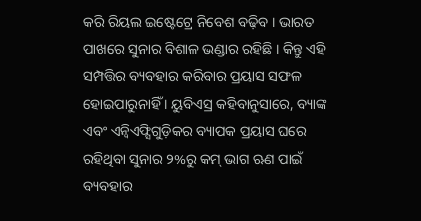କରି ରିୟଲ ଇଷ୍ଟେଟ୍ରେ ନିବେଶ ବଢ଼ିବ । ଭାରତ ପାଖରେ ସୁନାର ବିଶାଳ ଭଣ୍ଡାର ରହିଛି । କିନ୍ତୁ ଏହି ସମ୍ପତ୍ତିର ବ୍ୟବହାର କରିବାର ପ୍ରୟାସ ସଫଳ ହୋଇପାରୁନାହିଁ । ୟୁବିଏସ୍ର କହିବାନୁସାରେ, ବ୍ୟାଙ୍କ ଏବଂ ଏନ୍ବିଏଫ୍ସିଗୁଡ଼ିକର ବ୍ୟାପକ ପ୍ରୟାସ ଘରେ ରହିଥିବା ସୁନାର ୨%ରୁ କମ୍ ଭାଗ ଋଣ ପାଇଁ ବ୍ୟବହାର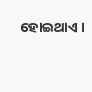ହୋଇଥାଏ ।